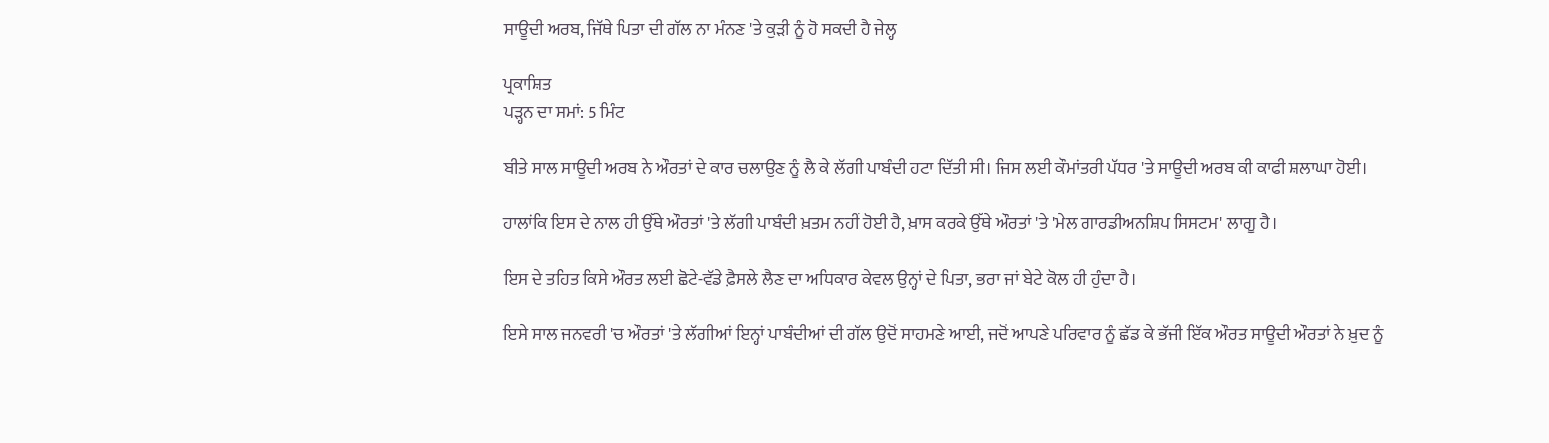ਸਾਊਦੀ ਅਰਬ, ਜਿੱਥੇ ਪਿਤਾ ਦੀ ਗੱਲ ਨਾ ਮੰਨਣ 'ਤੇ ਕੁੜੀ ਨੂੰ ਹੋ ਸਕਦੀ ਹੈ ਜੇਲ੍ਹ

ਪ੍ਰਕਾਸ਼ਿਤ
ਪੜ੍ਹਨ ਦਾ ਸਮਾਂ: 5 ਮਿੰਟ

ਬੀਤੇ ਸਾਲ ਸਾਊਦੀ ਅਰਬ ਨੇ ਔਰਤਾਂ ਦੇ ਕਾਰ ਚਲਾਉਣ ਨੂੰ ਲੈ ਕੇ ਲੱਗੀ ਪਾਬੰਦੀ ਹਟਾ ਦਿੱਤੀ ਸੀ। ਜਿਸ ਲਈ ਕੌਮਾਂਤਰੀ ਪੱਧਰ 'ਤੇ ਸਾਊਦੀ ਅਰਬ ਕੀ ਕਾਫੀ ਸ਼ਲਾਘਾ ਹੋਈ।

ਹਾਲਾਂਕਿ ਇਸ ਦੇ ਨਾਲ ਹੀ ਉੱਥੇ ਔਰਤਾਂ 'ਤੇ ਲੱਗੀ ਪਾਬੰਦੀ ਖ਼ਤਮ ਨਹੀਂ ਹੋਈ ਹੈ, ਖ਼ਾਸ ਕਰਕੇ ਉੱਥੇ ਔਰਤਾਂ 'ਤੇ 'ਮੇਲ ਗਾਰਡੀਅਨਸ਼ਿਪ ਸਿਸਟਮ' ਲਾਗੂ ਹੈ।

ਇਸ ਦੇ ਤਹਿਤ ਕਿਸੇ ਔਰਤ ਲਈ ਛੋਟੇ-ਵੱਡੇ ਫ਼ੈਸਲੇ ਲੈਣ ਦਾ ਅਧਿਕਾਰ ਕੇਵਲ ਉਨ੍ਹਾਂ ਦੇ ਪਿਤਾ, ਭਰਾ ਜਾਂ ਬੇਟੇ ਕੋਲ ਹੀ ਹੁੰਦਾ ਹੈ।

ਇਸੇ ਸਾਲ ਜਨਵਰੀ 'ਚ ਔਰਤਾਂ 'ਤੇ ਲੱਗੀਆਂ ਇਨ੍ਹਾਂ ਪਾਬੰਦੀਆਂ ਦੀ ਗੱਲ ਉਦੋਂ ਸਾਹਮਣੇ ਆਈ, ਜਦੋਂ ਆਪਣੇ ਪਰਿਵਾਰ ਨੂੰ ਛੱਡ ਕੇ ਭੱਜੀ ਇੱਕ ਔਰਤ ਸਾਊਦੀ ਔਰਤਾਂ ਨੇ ਖ਼ੁਦ ਨੂੰ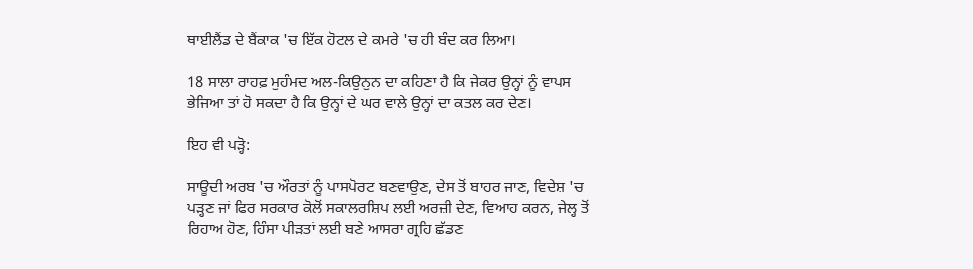ਥਾਈਲੈਂਡ ਦੇ ਬੈਂਕਾਕ 'ਚ ਇੱਕ ਹੋਟਲ ਦੇ ਕਮਰੇ 'ਚ ਹੀ ਬੰਦ ਕਰ ਲਿਆ।

18 ਸਾਲਾ ਰਾਹਫ਼ ਮੁਹੰਮਦ ਅਲ-ਕਿਉਨੁਨ ਦਾ ਕਹਿਣਾ ਹੈ ਕਿ ਜੇਕਰ ਉਨ੍ਹਾਂ ਨੂੰ ਵਾਪਸ ਭੇਜਿਆ ਤਾਂ ਹੋ ਸਕਦਾ ਹੈ ਕਿ ਉਨ੍ਹਾਂ ਦੇ ਘਰ ਵਾਲੇ ਉਨ੍ਹਾਂ ਦਾ ਕਤਲ ਕਰ ਦੇਣ।

ਇਹ ਵੀ ਪੜ੍ਹੋ:

ਸਾਊਦੀ ਅਰਬ 'ਚ ਔਰਤਾਂ ਨੂੰ ਪਾਸਪੋਰਟ ਬਣਵਾਉਣ, ਦੇਸ ਤੋਂ ਬਾਹਰ ਜਾਣ, ਵਿਦੇਸ਼ 'ਚ ਪੜ੍ਹਣ ਜਾਂ ਫਿਰ ਸਰਕਾਰ ਕੋਲੋਂ ਸਕਾਲਰਸ਼ਿਪ ਲਈ ਅਰਜ਼ੀ ਦੇਣ, ਵਿਆਹ ਕਰਨ, ਜੇਲ੍ਹ ਤੋਂ ਰਿਹਾਅ ਹੋਣ, ਹਿੰਸਾ ਪੀੜਤਾਂ ਲਈ ਬਣੇ ਆਸਰਾ ਗ੍ਰਹਿ ਛੱਡਣ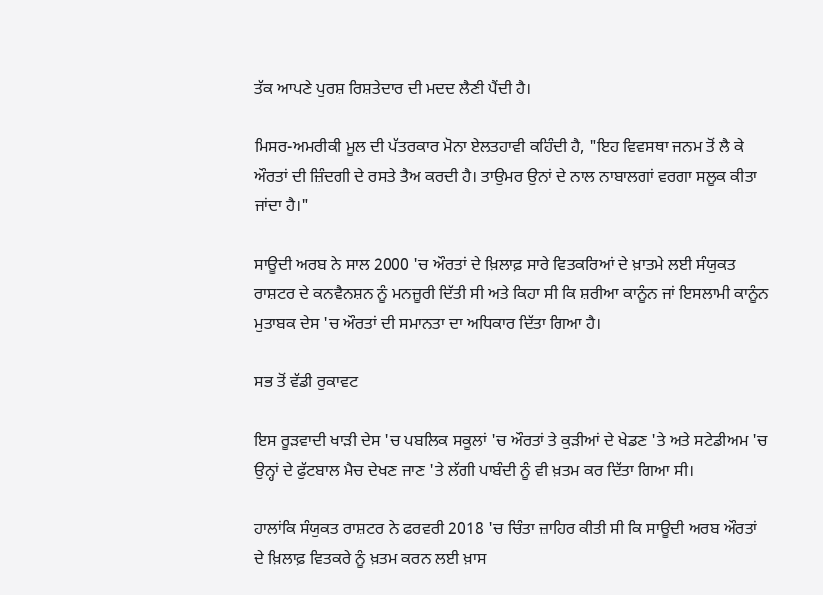ਤੱਕ ਆਪਣੇ ਪੁਰਸ਼ ਰਿਸ਼ਤੇਦਾਰ ਦੀ ਮਦਦ ਲੈਣੀ ਪੈਂਦੀ ਹੈ।

ਮਿਸਰ-ਅਮਰੀਕੀ ਮੂਲ ਦੀ ਪੱਤਰਕਾਰ ਮੋਨਾ ਏਲਤਹਾਵੀ ਕਹਿੰਦੀ ਹੈ, "ਇਹ ਵਿਵਸਥਾ ਜਨਮ ਤੋਂ ਲੈ ਕੇ ਔਰਤਾਂ ਦੀ ਜ਼ਿੰਦਗੀ ਦੇ ਰਸਤੇ ਤੈਅ ਕਰਦੀ ਹੈ। ਤਾਉਮਰ ਉਨਾਂ ਦੇ ਨਾਲ ਨਾਬਾਲਗਾਂ ਵਰਗਾ ਸਲੂਕ ਕੀਤਾ ਜਾਂਦਾ ਹੈ।"

ਸਾਊਦੀ ਅਰਬ ਨੇ ਸਾਲ 2000 'ਚ ਔਰਤਾਂ ਦੇ ਖ਼ਿਲਾਫ਼ ਸਾਰੇ ਵਿਤਕਰਿਆਂ ਦੇ ਖ਼ਾਤਮੇ ਲਈ ਸੰਯੁਕਤ ਰਾਸ਼ਟਰ ਦੇ ਕਨਵੈਨਸ਼ਨ ਨੂੰ ਮਨਜ਼ੂਰੀ ਦਿੱਤੀ ਸੀ ਅਤੇ ਕਿਹਾ ਸੀ ਕਿ ਸ਼ਰੀਆ ਕਾਨੂੰਨ ਜਾਂ ਇਸਲਾਮੀ ਕਾਨੂੰਨ ਮੁਤਾਬਕ ਦੇਸ 'ਚ ਔਰਤਾਂ ਦੀ ਸਮਾਨਤਾ ਦਾ ਅਧਿਕਾਰ ਦਿੱਤਾ ਗਿਆ ਹੈ।

ਸਭ ਤੋਂ ਵੱਡੀ ਰੁਕਾਵਟ

ਇਸ ਰੂੜਵਾਦੀ ਖਾੜੀ ਦੇਸ 'ਚ ਪਬਲਿਕ ਸਕੂਲਾਂ 'ਚ ਔਰਤਾਂ ਤੇ ਕੁੜੀਆਂ ਦੇ ਖੇਡਣ 'ਤੇ ਅਤੇ ਸਟੇਡੀਅਮ 'ਚ ਉਨ੍ਹਾਂ ਦੇ ਫੁੱਟਬਾਲ ਮੈਚ ਦੇਖਣ ਜਾਣ 'ਤੇ ਲੱਗੀ ਪਾਬੰਦੀ ਨੂੰ ਵੀ ਖ਼ਤਮ ਕਰ ਦਿੱਤਾ ਗਿਆ ਸੀ।

ਹਾਲਾਂਕਿ ਸੰਯੁਕਤ ਰਾਸ਼ਟਰ ਨੇ ਫਰਵਰੀ 2018 'ਚ ਚਿੰਤਾ ਜ਼ਾਹਿਰ ਕੀਤੀ ਸੀ ਕਿ ਸਾਊਦੀ ਅਰਬ ਔਰਤਾਂ ਦੇ ਖ਼ਿਲਾਫ਼ ਵਿਤਕਰੇ ਨੂੰ ਖ਼ਤਮ ਕਰਨ ਲਈ ਖ਼ਾਸ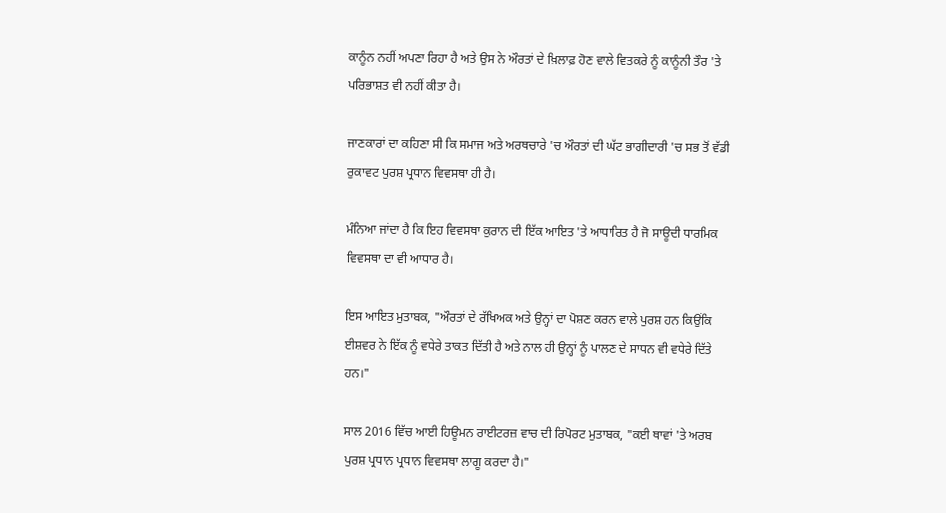ਕਾਨੂੰਨ ਨਹੀਂ ਅਪਣਾ ਰਿਹਾ ਹੈ ਅਤੇ ਉਸ ਨੇ ਔਰਤਾਂ ਦੇ ਖ਼ਿਲਾਫ਼ ਹੋਣ ਵਾਲੇ ਵਿਤਕਰੇ ਨੂੰ ਕਾਨੂੰਨੀ ਤੌਰ 'ਤੇ ਪਰਿਭਾਸ਼ਤ ਵੀ ਨਹੀਂ ਕੀਤਾ ਹੈ।

ਜਾਣਕਾਰਾਂ ਦਾ ਕਹਿਣਾ ਸੀ ਕਿ ਸਮਾਜ ਅਤੇ ਅਰਥਚਾਰੇ 'ਚ ਔਰਤਾਂ ਦੀ ਘੱਟ ਭਾਗੀਦਾਰੀ 'ਚ ਸਭ ਤੋਂ ਵੱਡੀ ਰੁਕਾਵਟ ਪੁਰਸ਼ ਪ੍ਰਧਾਨ ਵਿਵਸਥਾ ਹੀ ਹੈ।

ਮੰਨਿਆ ਜਾਂਦਾ ਹੈ ਕਿ ਇਹ ਵਿਵਸਥਾ ਕੁਰਾਨ ਦੀ ਇੱਕ ਆਇਤ 'ਤੇ ਆਧਾਰਿਤ ਹੈ ਜੋ ਸਾਊਦੀ ਧਾਰਮਿਕ ਵਿਵਸਥਾ ਦਾ ਵੀ ਆਧਾਰ ਹੈ।

ਇਸ ਆਇਤ ਮੁਤਾਬਕ, "ਔਰਤਾਂ ਦੇ ਰੱਖਿਅਕ ਅਤੇ ਉਨ੍ਹਾਂ ਦਾ ਪੋਸ਼ਣ ਕਰਨ ਵਾਲੇ ਪੁਰਸ਼ ਹਨ ਕਿਉਂਕਿ ਈਸ਼ਵਰ ਨੇ ਇੱਕ ਨੂੰ ਵਧੇਰੇ ਤਾਕਤ ਦਿੱਤੀ ਹੈ ਅਤੇ ਨਾਲ ਹੀ ਉਨ੍ਹਾਂ ਨੂੰ ਪਾਲਣ ਦੇ ਸਾਧਨ ਵੀ ਵਧੇਰੇ ਦਿੱਤੇ ਹਨ।"

ਸਾਲ 2016 ਵਿੱਚ ਆਈ ਹਿਊਮਨ ਰਾਈਟਰਜ਼ ਵਾਚ ਦੀ ਰਿਪੋਰਟ ਮੁਤਾਬਕ, "ਕਈ ਥਾਵਾਂ 'ਤੇ ਅਰਬ ਪੁਰਸ਼ ਪ੍ਰਧਾਨ ਪ੍ਰਧਾਨ ਵਿਵਸਥਾ ਲਾਗੂ ਕਰਦਾ ਹੈ।"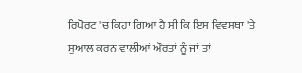ਰਿਪੋਰਟ 'ਚ ਕਿਹਾ ਗਿਆ ਹੈ ਸੀ ਕਿ ਇਸ ਵਿਵਸਥਾ 'ਤੇ ਸੁਆਲ ਕਰਨ ਵਾਲੀਆਂ ਔਰਤਾਂ ਨੂੰ ਜਾਂ ਤਾਂ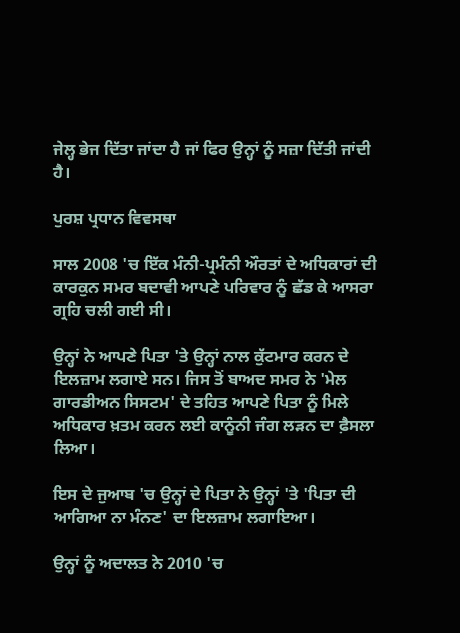ਜੇਲ੍ਹ ਭੇਜ ਦਿੱਤਾ ਜਾਂਦਾ ਹੈ ਜਾਂ ਫਿਰ ਉਨ੍ਹਾਂ ਨੂੰ ਸਜ਼ਾ ਦਿੱਤੀ ਜਾਂਦੀ ਹੈ।

ਪੁਰਸ਼ ਪ੍ਰਧਾਨ ਵਿਵਸਥਾ

ਸਾਲ 2008 'ਚ ਇੱਕ ਮੰਨੀ-ਪ੍ਰਮੰਨੀ ਔਰਤਾਂ ਦੇ ਅਧਿਕਾਰਾਂ ਦੀ ਕਾਰਕੁਨ ਸਮਰ ਬਦਾਵੀ ਆਪਣੇ ਪਰਿਵਾਰ ਨੂੰ ਛੱਡ ਕੇ ਆਸਰਾ ਗ੍ਰਹਿ ਚਲੀ ਗਈ ਸੀ।

ਉਨ੍ਹਾਂ ਨੇ ਆਪਣੇ ਪਿਤਾ 'ਤੇ ਉਨ੍ਹਾਂ ਨਾਲ ਕੁੱਟਮਾਰ ਕਰਨ ਦੇ ਇਲਜ਼ਾਮ ਲਗਾਏ ਸਨ। ਜਿਸ ਤੋਂ ਬਾਅਦ ਸਮਰ ਨੇ 'ਮੇਲ ਗਾਰਡੀਅਨ ਸਿਸਟਮ' ਦੇ ਤਹਿਤ ਆਪਣੇ ਪਿਤਾ ਨੂੰ ਮਿਲੇ ਅਧਿਕਾਰ ਖ਼ਤਮ ਕਰਨ ਲਈ ਕਾਨੂੰਨੀ ਜੰਗ ਲੜਨ ਦਾ ਫ਼ੈਸਲਾ ਲਿਆ।

ਇਸ ਦੇ ਜੁਆਬ 'ਚ ਉਨ੍ਹਾਂ ਦੇ ਪਿਤਾ ਨੇ ਉਨ੍ਹਾਂ 'ਤੇ 'ਪਿਤਾ ਦੀ ਆਗਿਆ ਨਾ ਮੰਨਣ' ਦਾ ਇਲਜ਼ਾਮ ਲਗਾਇਆ।

ਉਨ੍ਹਾਂ ਨੂੰ ਅਦਾਲਤ ਨੇ 2010 'ਚ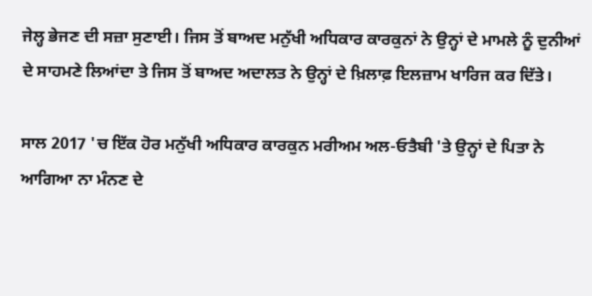ਜੇਲ੍ਹ ਭੇਜਣ ਦੀ ਸਜ਼ਾ ਸੁਣਾਈ। ਜਿਸ ਤੋਂ ਬਾਅਦ ਮਨੁੱਖੀ ਅਧਿਕਾਰ ਕਾਰਕੁਨਾਂ ਨੇ ਉਨ੍ਹਾਂ ਦੇ ਮਾਮਲੇ ਨੂੰ ਦੁਨੀਆਂ ਦੇ ਸਾਹਮਣੇ ਲਿਆਂਦਾ ਤੇ ਜਿਸ ਤੋਂ ਬਾਅਦ ਅਦਾਲਤ ਨੇ ਉਨ੍ਹਾਂ ਦੇ ਖ਼ਿਲਾਫ਼ ਇਲਜ਼ਾਮ ਖਾਰਿਜ ਕਰ ਦਿੱਤੇ।

ਸਾਲ 2017 'ਚ ਇੱਕ ਹੋਰ ਮਨੁੱਖੀ ਅਧਿਕਾਰ ਕਾਰਕੁਨ ਮਰੀਅਮ ਅਲ-ਓਤੈਬੀ 'ਤੇ ਉਨ੍ਹਾਂ ਦੇ ਪਿਤਾ ਨੇ ਆਗਿਆ ਨਾ ਮੰਨਣ ਦੇ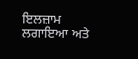ਇਲਜ਼ਾਮ ਲਗਾਇਆ ਅਤੇ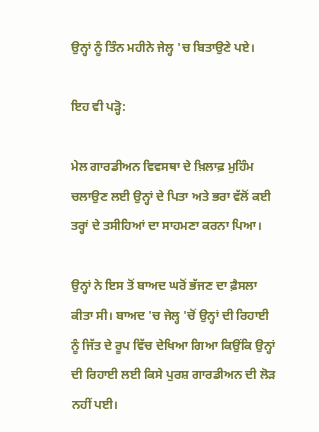ਉਨ੍ਹਾਂ ਨੂੰ ਤਿੰਨ ਮਹੀਨੇ ਜੇਲ੍ਹ 'ਚ ਬਿਤਾਉਣੇ ਪਏ।

ਇਹ ਵੀ ਪੜ੍ਹੋ:

ਮੇਲ ਗਾਰਡੀਅਨ ਵਿਵਸਥਾ ਦੇ ਖ਼ਿਲਾਫ਼ ਮੁਹਿੰਮ ਚਲਾਉਣ ਲਈ ਉਨ੍ਹਾਂ ਦੇ ਪਿਤਾ ਅਤੇ ਭਰਾ ਵੱਲੋਂ ਕਈ ਤਰ੍ਹਾਂ ਦੇ ਤਸੀਹਿਆਂ ਦਾ ਸਾਹਮਣਾ ਕਰਨਾ ਪਿਆ।

ਉਨ੍ਹਾਂ ਨੇ ਇਸ ਤੋਂ ਬਾਅਦ ਘਰੋਂ ਭੱਜਣ ਦਾ ਫ਼ੈਸਲਾ ਕੀਤਾ ਸੀ। ਬਾਅਦ 'ਚ ਜੇਲ੍ਹ 'ਚੋਂ ਉਨ੍ਹਾਂ ਦੀ ਰਿਹਾਈ ਨੂੰ ਜਿੱਤ ਦੇ ਰੂਪ ਵਿੱਚ ਦੇਖਿਆ ਗਿਆ ਕਿਉਂਕਿ ਉਨ੍ਹਾਂ ਦੀ ਰਿਹਾਈ ਲਈ ਕਿਸੇ ਪੁਰਸ਼ ਗਾਰਡੀਅਨ ਦੀ ਲੋੜ ਨਹੀਂ ਪਈ।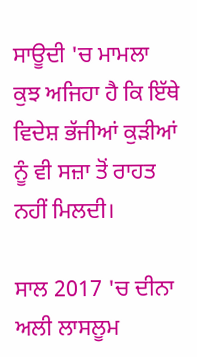ਸਾਊਦੀ 'ਚ ਮਾਮਲਾ ਕੁਝ ਅਜਿਹਾ ਹੈ ਕਿ ਇੱਥੇ ਵਿਦੇਸ਼ ਭੱਜੀਆਂ ਕੁੜੀਆਂ ਨੂੰ ਵੀ ਸਜ਼ਾ ਤੋਂ ਰਾਹਤ ਨਹੀਂ ਮਿਲਦੀ।

ਸਾਲ 2017 'ਚ ਦੀਨਾ ਅਲੀ ਲਾਸਲੂਮ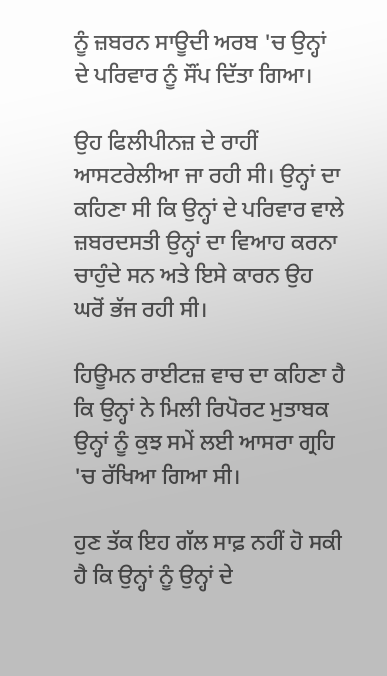ਨੂੰ ਜ਼ਬਰਨ ਸਾਊਦੀ ਅਰਬ 'ਚ ਉਨ੍ਹਾਂ ਦੇ ਪਰਿਵਾਰ ਨੂੰ ਸੌਂਪ ਦਿੱਤਾ ਗਿਆ।

ਉਹ ਫਿਲੀਪੀਨਜ਼ ਦੇ ਰਾਹੀਂ ਆਸਟਰੇਲੀਆ ਜਾ ਰਹੀ ਸੀ। ਉਨ੍ਹਾਂ ਦਾ ਕਹਿਣਾ ਸੀ ਕਿ ਉਨ੍ਹਾਂ ਦੇ ਪਰਿਵਾਰ ਵਾਲੇ ਜ਼ਬਰਦਸਤੀ ਉਨ੍ਹਾਂ ਦਾ ਵਿਆਹ ਕਰਨਾ ਚਾਹੁੰਦੇ ਸਨ ਅਤੇ ਇਸੇ ਕਾਰਨ ਉਹ ਘਰੋਂ ਭੱਜ ਰਹੀ ਸੀ।

ਹਿਊਮਨ ਰਾਈਟਜ਼ ਵਾਚ ਦਾ ਕਹਿਣਾ ਹੈ ਕਿ ਉਨ੍ਹਾਂ ਨੇ ਮਿਲੀ ਰਿਪੋਰਟ ਮੁਤਾਬਕ ਉਨ੍ਹਾਂ ਨੂੰ ਕੁਝ ਸਮੇਂ ਲਈ ਆਸਰਾ ਗ੍ਰਹਿ 'ਚ ਰੱਖਿਆ ਗਿਆ ਸੀ।

ਹੁਣ ਤੱਕ ਇਹ ਗੱਲ ਸਾਫ਼ ਨਹੀਂ ਹੋ ਸਕੀ ਹੈ ਕਿ ਉਨ੍ਹਾਂ ਨੂੰ ਉਨ੍ਹਾਂ ਦੇ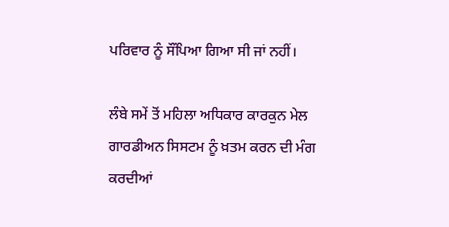ਪਰਿਵਾਰ ਨੂੰ ਸੌਂਪਿਆ ਗਿਆ ਸੀ ਜਾਂ ਨਹੀਂ।

ਲੰਬੇ ਸਮੇਂ ਤੋਂ ਮਹਿਲਾ ਅਧਿਕਾਰ ਕਾਰਕੁਨ ਮੇਲ ਗਾਰਡੀਅਨ ਸਿਸਟਮ ਨੂੰ ਖ਼ਤਮ ਕਰਨ ਦੀ ਮੰਗ ਕਰਦੀਆਂ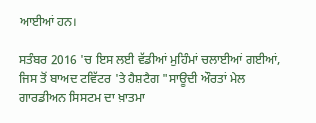ਆਈਆਂ ਹਨ।

ਸਤੰਬਰ 2016 'ਚ ਇਸ ਲਈ ਵੱਡੀਆਂ ਮੁਹਿੰਮਾਂ ਚਲਾਈਆਂ ਗਈਆਂ, ਜਿਸ ਤੋਂ ਬਾਅਦ ਟਵਿੱਟਰ 'ਤੇ ਹੈਸ਼ਟੈਗ "ਸਾਊਦੀ ਔਰਤਾਂ ਮੇਲ ਗਾਰਡੀਅਨ ਸਿਸਟਮ ਦਾ ਖ਼ਾਤਮਾ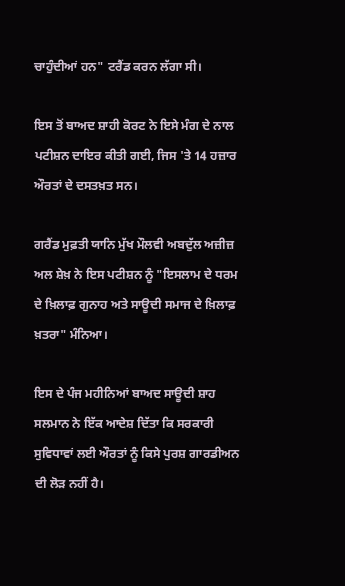ਚਾਹੁੰਦੀਆਂ ਹਨ" ਟਰੈਂਡ ਕਰਨ ਲੱਗਾ ਸੀ।

ਇਸ ਤੋਂ ਬਾਅਦ ਸ਼ਾਹੀ ਕੋਰਟ ਨੇ ਇਸੇ ਮੰਗ ਦੇ ਨਾਲ ਪਟੀਸ਼ਨ ਦਾਇਰ ਕੀਤੀ ਗਈ, ਜਿਸ 'ਤੇ 14 ਹਜ਼ਾਰ ਔਰਤਾਂ ਦੇ ਦਸਤਖ਼ਤ ਸਨ।

ਗਰੈਂਡ ਮੁਫ਼ਤੀ ਯਾਨਿ ਮੁੱਖ ਮੌਲਵੀ ਅਬਦੁੱਲ ਅਜ਼ੀਜ਼ ਅਲ ਸ਼ੇਖ਼ ਨੇ ਇਸ ਪਟੀਸ਼ਨ ਨੂੰ "ਇਸਲਾਮ ਦੇ ਧਰਮ ਦੇ ਖ਼ਿਲਾਫ਼ ਗੁਨਾਹ ਅਤੇ ਸਾਊਦੀ ਸਮਾਜ ਦੇ ਖ਼ਿਲਾਫ਼ ਖ਼ਤਰਾ" ਮੰਨਿਆ।

ਇਸ ਦੇ ਪੰਜ ਮਹੀਨਿਆਂ ਬਾਅਦ ਸਾਊਦੀ ਸ਼ਾਹ ਸਲਮਾਨ ਨੇ ਇੱਕ ਆਦੇਸ਼ ਦਿੱਤਾ ਕਿ ਸਰਕਾਰੀ ਸੁਵਿਧਾਵਾਂ ਲਈ ਔਰਤਾਂ ਨੂੰ ਕਿਸੇ ਪੁਰਸ਼ ਗਾਰਡੀਅਨ ਦੀ ਲੋੜ ਨਹੀਂ ਹੈ।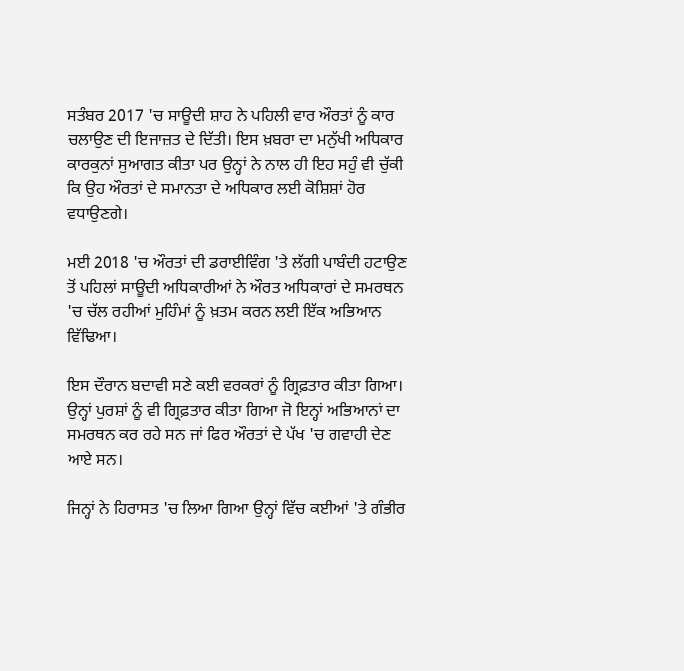ਸਤੰਬਰ 2017 'ਚ ਸਾਊਦੀ ਸ਼ਾਹ ਨੇ ਪਹਿਲੀ ਵਾਰ ਔਰਤਾਂ ਨੂੰ ਕਾਰ ਚਲਾਉਣ ਦੀ ਇਜਾਜ਼ਤ ਦੇ ਦਿੱਤੀ। ਇਸ ਖ਼ਬਰਾ ਦਾ ਮਨੁੱਖੀ ਅਧਿਕਾਰ ਕਾਰਕੁਨਾਂ ਸੁਆਗਤ ਕੀਤਾ ਪਰ ਉਨ੍ਹਾਂ ਨੇ ਨਾਲ ਹੀ ਇਹ ਸਹੁੰ ਵੀ ਚੁੱਕੀ ਕਿ ਉਹ ਔਰਤਾਂ ਦੇ ਸਮਾਨਤਾ ਦੇ ਅਧਿਕਾਰ ਲਈ ਕੋਸ਼ਿਸ਼ਾਂ ਹੋਰ ਵਧਾਉਣਗੇ।

ਮਈ 2018 'ਚ ਔਰਤਾਂ ਦੀ ਡਰਾਈਵਿੰਗ 'ਤੇ ਲੱਗੀ ਪਾਬੰਦੀ ਹਟਾਉਣ ਤੋਂ ਪਹਿਲਾਂ ਸਾਊਦੀ ਅਧਿਕਾਰੀਆਂ ਨੇ ਔਰਤ ਅਧਿਕਾਰਾਂ ਦੇ ਸਮਰਥਨ 'ਚ ਚੱਲ ਰਹੀਆਂ ਮੁਹਿੰਮਾਂ ਨੂੰ ਖ਼ਤਮ ਕਰਨ ਲਈ ਇੱਕ ਅਭਿਆਨ ਵਿੱਢਿਆ।

ਇਸ ਦੌਰਾਨ ਬਦਾਵੀ ਸਣੇ ਕਈ ਵਰਕਰਾਂ ਨੂੰ ਗ੍ਰਿਫ਼ਤਾਰ ਕੀਤਾ ਗਿਆ। ਉਨ੍ਹਾਂ ਪੁਰਸ਼ਾਂ ਨੂੰ ਵੀ ਗ੍ਰਿਫ਼ਤਾਰ ਕੀਤਾ ਗਿਆ ਜੋ ਇਨ੍ਹਾਂ ਅਭਿਆਨਾਂ ਦਾ ਸਮਰਥਨ ਕਰ ਰਹੇ ਸਨ ਜਾਂ ਫਿਰ ਔਰਤਾਂ ਦੇ ਪੱਖ 'ਚ ਗਵਾਹੀ ਦੇਣ ਆਏ ਸਨ।

ਜਿਨ੍ਹਾਂ ਨੇ ਹਿਰਾਸਤ 'ਚ ਲਿਆ ਗਿਆ ਉਨ੍ਹਾਂ ਵਿੱਚ ਕਈਆਂ 'ਤੇ ਗੰਭੀਰ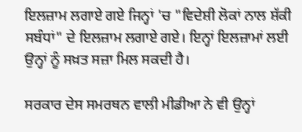ਇਲਜ਼ਾਮ ਲਗਾਏ ਗਏ ਜਿਨ੍ਹਾਂ 'ਚ "ਵਿਦੇਸ਼ੀ ਲੋਕਾਂ ਨਾਲ ਸ਼ੱਕੀ ਸਬੰਧਾਂ" ਦੇ ਇਲਜ਼ਾਮ ਲਗਾਏ ਗਏ। ਇਨ੍ਹਾਂ ਇਲਜ਼ਾਮਾਂ ਲਈ ਉਨ੍ਹਾਂ ਨੂੰ ਸਖ਼ਤ ਸਜ਼ਾ ਮਿਲ ਸਕਦੀ ਹੈ।

ਸਰਕਾਰ ਦੇਸ ਸਮਰਥਨ ਵਾਲੀ ਮੀਡੀਆ ਨੇ ਵੀ ਉਨ੍ਹਾਂ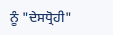ਨੂੰ "ਦੇਸਧ੍ਰੋਹੀ"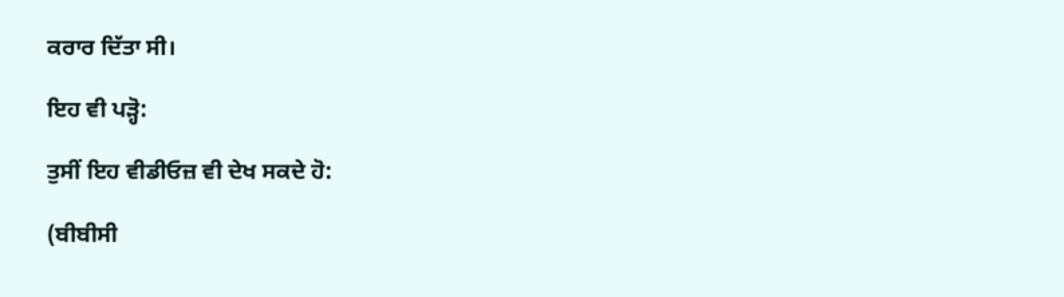ਕਰਾਰ ਦਿੱਤਾ ਸੀ।

ਇਹ ਵੀ ਪੜ੍ਹੋ:

ਤੁਸੀਂ ਇਹ ਵੀਡੀਓਜ਼ ਵੀ ਦੇਖ ਸਕਦੇ ਹੋ:

(ਬੀਬੀਸੀ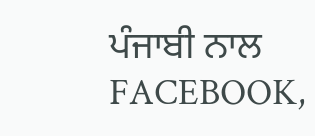ਪੰਜਾਬੀ ਨਾਲ FACEBOOK,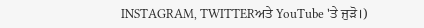INSTAGRAM, TWITTERਅਤੇ YouTube 'ਤੇ ਜੁੜੋ।)